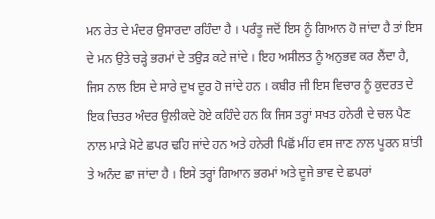ਮਨ ਰੇਤ ਦੇ ਮੰਦਰ ਉਸਾਰਦਾ ਰਹਿੰਦਾ ਹੈ । ਪਰੰਤੂ ਜਦੋਂ ਇਸ ਨੂੰ ਗਿਆਨ ਹੋ ਜਾਂਦਾ ਹੈ ਤਾਂ ਇਸ ਦੇ ਮਨ ਉਤੇ ਚੜ੍ਹੇ ਭਰਮਾਂ ਦੇ ਤਉੜ ਕਟੇ ਜਾਂਦੇ । ਇਹ ਅਸੀਲਤ ਨੂੰ ਅਨੁਭਵ ਕਰ ਲੈਂਦਾ ਹੈ, ਜਿਸ ਨਾਲ ਇਸ ਦੇ ਸਾਰੇ ਦੁਖ ਦੂਰ ਹੋ ਜਾਂਦੇ ਹਨ । ਕਬੀਰ ਜੀ ਇਸ ਵਿਚਾਰ ਨੂੰ ਕੁਦਰਤ ਦੇ ਇਕ ਚਿਤਰ ਅੰਦਰ ਉਲੀਕਦੇ ਹੋਏ ਕਹਿੰਦੇ ਹਨ ਕਿ ਜਿਸ ਤਰ੍ਹਾਂ ਸਖਤ ਹਨੇਰੀ ਦੇ ਚਲ ਪੈਣ ਨਾਲ ਮਾੜੇ ਮੋਟੇ ਛਪਰ ਢਹਿ ਜਾਂਦੇ ਹਨ ਅਤੇ ਹਨੇਰੀ ਪਿਛੋਂ ਮੀਂਹ ਵਸ ਜਾਣ ਨਾਲ ਪੂਰਨ ਸ਼ਾਂਤੀ ਤੇ ਅਨੰਦ ਛਾ ਜਾਂਦਾ ਹੈ । ਇਸੇ ਤਰ੍ਹਾਂ ਗਿਆਨ ਭਰਮਾਂ ਅਤੇ ਦੂਜੇ ਭਾਵ ਦੇ ਛਪਰਾਂ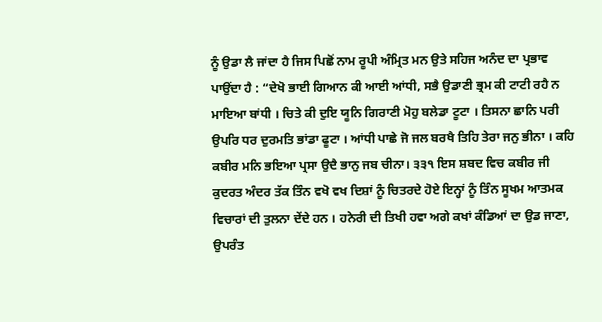ਨੂੰ ਉਡਾ ਲੈ ਜਾਂਦਾ ਹੈ ਜਿਸ ਪਿਛੋਂ ਨਾਮ ਰੂਪੀ ਅੰਮ੍ਰਿਤ ਮਨ ਉਤੇ ਸਹਿਜ ਅਨੰਦ ਦਾ ਪ੍ਰਭਾਵ ਪਾਉਂਦਾ ਹੈ : “ਦੇਖੋ ਭਾਈ ਗਿਆਨ ਕੀ ਆਈ ਆਂਧੀ, ਸਭੈ ਉਡਾਣੀ ਭ੍ਰਮ ਕੀ ਟਾਟੀ ਰਹੈ ਨ ਮਾਇਆ ਬਾਂਧੀ । ਚਿਤੇ ਕੀ ਦੁਇ ਯੂਨਿ ਗਿਰਾਣੀ ਮੋਹੁ ਬਲੇਡਾ ਟੂਟਾ । ਤਿਸਨਾ ਛਾਨਿ ਪਰੀ ਉਪਰਿ ਧਰ ਦੁਰਮਤਿ ਭਾਂਡਾ ਫੂਟਾ । ਆਂਧੀ ਪਾਛੇ ਜੋ ਜਲ ਬਰਖੈ ਤਿਹਿ ਤੇਰਾ ਜਨੁ ਭੀਨਾ । ਕਹਿ ਕਬੀਰ ਮਨਿ ਭਇਆ ਪ੍ਰਸਾ ਉਦੈ ਭਾਨੁ ਜਬ ਚੀਨਾ। ੩੩੧ ਇਸ ਸ਼ਬਦ ਵਿਚ ਕਬੀਰ ਜੀ ਕੁਦਰਤ ਅੰਦਰ ਤੱਕ ਤਿੰਨ ਵਖੋ ਵਖ ਦਿਸ਼ਾਂ ਨੂੰ ਚਿਤਰਦੇ ਹੋਏ ਇਨ੍ਹਾਂ ਨੂੰ ਤਿੰਨ ਸੂਖਮ ਆਤਮਕ ਵਿਚਾਰਾਂ ਦੀ ਤੁਲਨਾ ਦੇਂਦੇ ਹਨ । ਹਨੇਰੀ ਦੀ ਤਿਖੀ ਹਵਾ ਅਗੇ ਕਖਾਂ ਕੰਡਿਆਂ ਦਾ ਉਡ ਜਾਣਾ, ਉਪਰੰਤ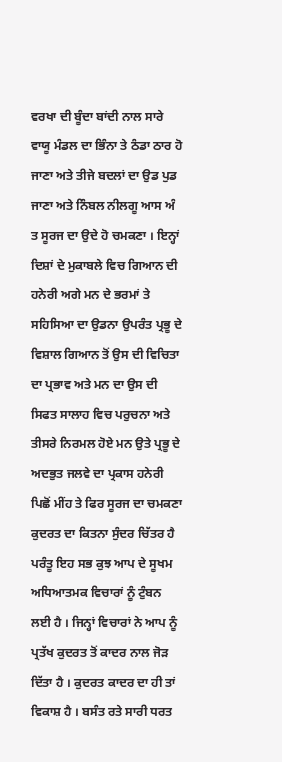ਵਰਖਾ ਦੀ ਬੂੰਦਾ ਬਾਂਦੀ ਨਾਲ ਸਾਰੇ ਵਾਯੂ ਮੰਡਲ ਦਾ ਭਿੰਨਾ ਤੇ ਠੰਡਾ ਠਾਰ ਹੋ ਜਾਣਾ ਅਤੇ ਤੀਜੇ ਬਦਲਾਂ ਦਾ ਉਡ ਪੁਡ ਜਾਣਾ ਅਤੇ ਨਿੰਬਲ ਨੀਲਗੂ ਆਸ ਅੰ ਤ ਸੂਰਜ ਦਾ ਉਦੇ ਹੋ ਚਮਕਣਾ । ਇਨ੍ਹਾਂ ਦਿਸ਼ਾਂ ਦੇ ਮੁਕਾਬਲੇ ਵਿਚ ਗਿਆਨ ਦੀ ਹਨੇਰੀ ਅਗੇ ਮਨ ਦੇ ਭਰਮਾਂ ਤੇ ਸਹਿਸਿਆ ਦਾ ਉਡਨਾ ਉਪਰੰਤ ਪ੍ਰਭੂ ਦੇ ਵਿਸ਼ਾਲ ਗਿਆਨ ਤੋਂ ਉਸ ਦੀ ਵਿਚਿਤਾ ਦਾ ਪ੍ਰਭਾਵ ਅਤੇ ਮਨ ਦਾ ਉਸ ਦੀ ਸਿਫਤ ਸਾਲਾਹ ਵਿਚ ਪਰੁਚਨਾ ਅਤੇ ਤੀਸਰੇ ਨਿਰਮਲ ਹੋਏ ਮਨ ਉਤੇ ਪ੍ਰਭੂ ਦੇ ਅਦਭੁਤ ਜਲਵੇ ਦਾ ਪ੍ਰਕਾਸ ਹਨੇਰੀ ਪਿਛੋਂ ਮੀਂਹ ਤੇ ਫਿਰ ਸੂਰਜ ਦਾ ਚਮਕਣਾ ਕੁਦਰਤ ਦਾ ਕਿਤਨਾ ਸੁੰਦਰ ਚਿੱਤਰ ਹੈ ਪਰੰਤੂ ਇਹ ਸਭ ਕੁਝ ਆਪ ਦੇ ਸੂਖਮ ਅਧਿਆਤਮਕ ਵਿਚਾਰਾਂ ਨੂੰ ਟੁੰਬਨ ਲਈ ਹੈ । ਜਿਨ੍ਹਾਂ ਵਿਚਾਰਾਂ ਨੇ ਆਪ ਨੂੰ ਪ੍ਰਤੱਖ ਕੁਦਰਤ ਤੋਂ ਕਾਦਰ ਨਾਲ ਜੋੜ ਦਿੱਤਾ ਹੈ । ਕੁਦਰਤ ਕਾਦਰ ਦਾ ਹੀ ਤਾਂ ਵਿਕਾਸ਼ ਹੈ । ਬਸੰਤ ਰਤੇ ਸਾਰੀ ਧਰਤ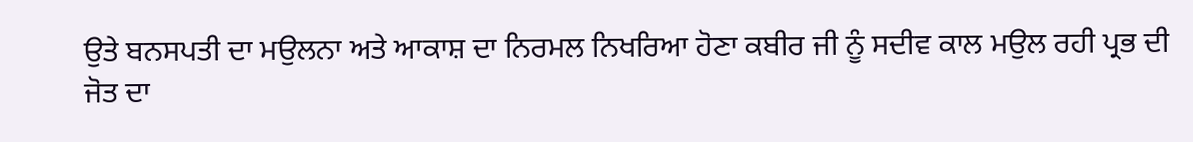ਉਤੇ ਬਨਸਪਤੀ ਦਾ ਮਉਲਨਾ ਅਤੇ ਆਕਾਸ਼ ਦਾ ਨਿਰਮਲ ਨਿਖਰਿਆ ਹੋਣਾ ਕਬੀਰ ਜੀ ਨੂੰ ਸਦੀਵ ਕਾਲ ਮਉਲ ਰਹੀ ਪ੍ਰਭ ਦੀ ਜੋਤ ਦਾ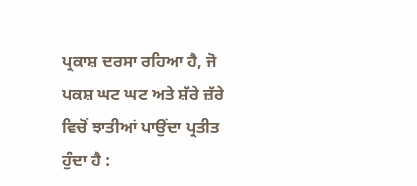ਪ੍ਰਕਾਸ਼ ਦਰਸਾ ਰਹਿਆ ਹੈ, ਜੋ ਪਕਸ਼ ਘਟ ਘਟ ਅਤੇ ਸ਼ੱਰੇ ਜ਼ੱਰੇ ਵਿਚੋਂ ਝਾਤੀਆਂ ਪਾਉਂਦਾ ਪ੍ਰਤੀਤ ਹੁੰਦਾ ਹੈ :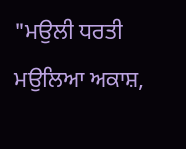"ਮਉਲੀ ਧਰਤੀ ਮਉਲਿਆ ਅਕਾਸ਼,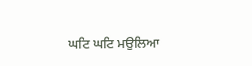ਘਟਿ ਘਟਿ ਮਉਲਿਆ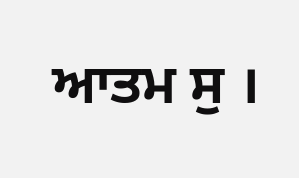ਆਤਮ ਸੁ ।